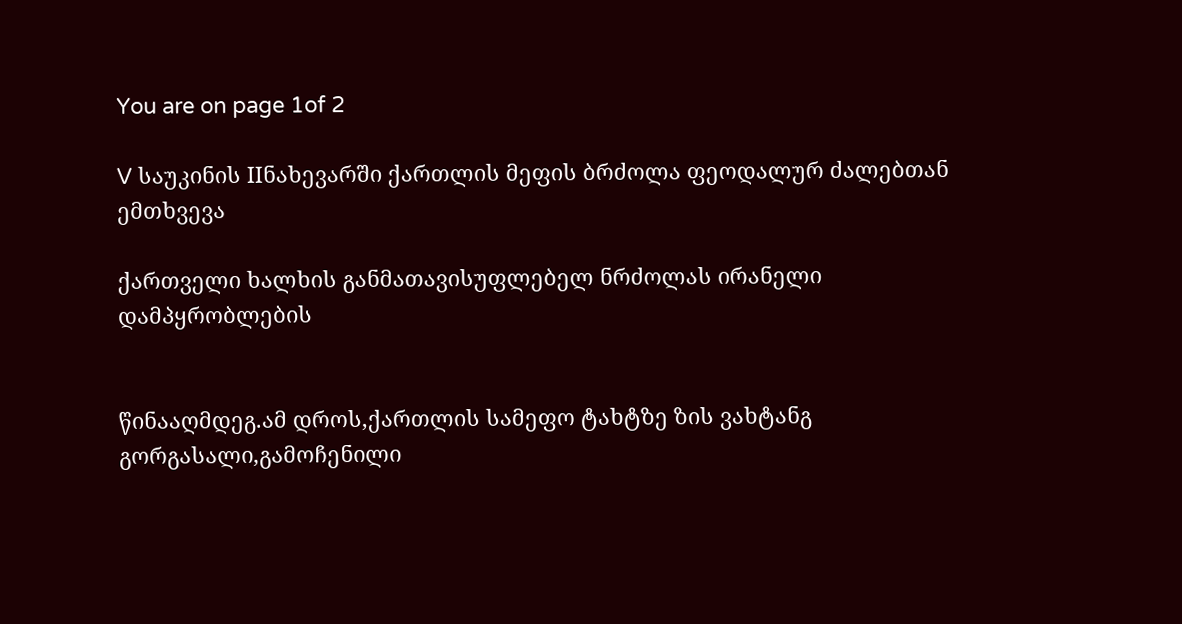You are on page 1of 2

V საუკინის IIნახევარში ქართლის მეფის ბრძოლა ფეოდალურ ძალებთან ემთხვევა

ქართველი ხალხის განმათავისუფლებელ ნრძოლას ირანელი დამპყრობლების


წინააღმდეგ.ამ დროს,ქართლის სამეფო ტახტზე ზის ვახტანგ
გორგასალი,გამოჩენილი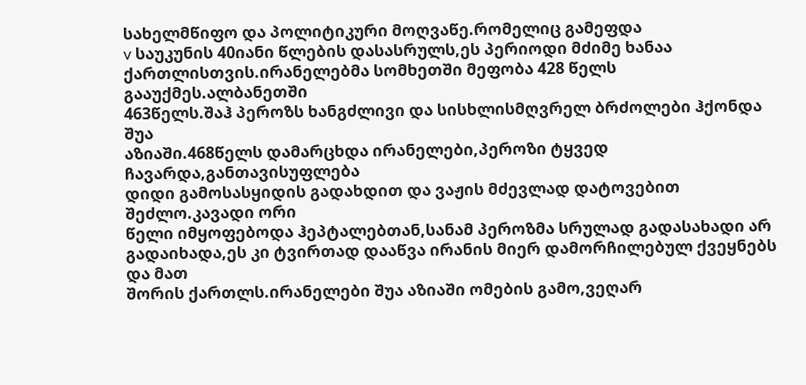სახელმწიფო და პოლიტიკური მოღვაწე.რომელიც გამეფდა
v საუკუნის 40იანი წლების დასასრულს,ეს პერიოდი მძიმე ხანაა
ქართლისთვის.ირანელებმა სომხეთში მეფობა 428 წელს გააუქმეს.ალბანეთში
463წელს.შაჰ პეროზს ხანგძლივი და სისხლისმღვრელ ბრძოლები ჰქონდა შუა
აზიაში.468წელს დამარცხდა ირანელები,პეროზი ტყვედ ჩავარდა,განთავისუფლება
დიდი გამოსასყიდის გადახდით და ვაჟის მძევლად დატოვებით შეძლო.კავადი ორი
წელი იმყოფებოდა ჰეპტალებთან,სანამ პეროზმა სრულად გადასახადი არ
გადაიხადა,ეს კი ტვირთად დააწვა ირანის მიერ დამორჩილებულ ქვეყნებს და მათ
შორის ქართლს.ირანელები შუა აზიაში ომების გამო,ვეღარ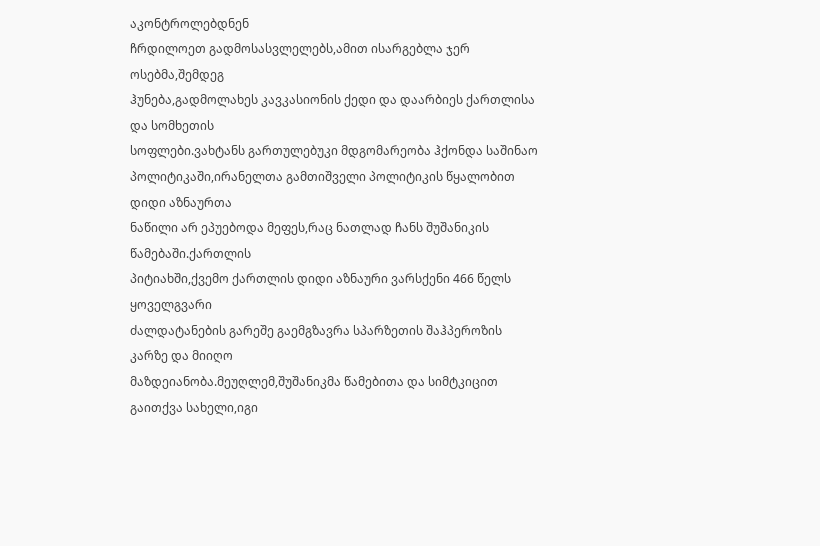აკონტროლებდნენ
ჩრდილოეთ გადმოსასვლელებს,ამით ისარგებლა ჯერ ოსებმა,შემდეგ
ჰუნება,გადმოლახეს კავკასიონის ქედი და დაარბიეს ქართლისა და სომხეთის
სოფლები.ვახტანს გართულებუკი მდგომარეობა ჰქონდა საშინაო
პოლიტიკაში,ირანელთა გამთიშველი პოლიტიკის წყალობით დიდი აზნაურთა
ნაწილი არ ეპუებოდა მეფეს,რაც ნათლად ჩანს შუშანიკის წამებაში.ქართლის
პიტიახში,ქვემო ქართლის დიდი აზნაური ვარსქენი 466 წელს ყოველგვარი
ძალდატანების გარეშე გაემგზავრა სპარზეთის შაჰპეროზის კარზე და მიიღო
მაზდეიანობა.მეუღლემ,შუშანიკმა წამებითა და სიმტკიცით გაითქვა სახელი,იგი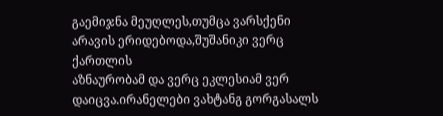გაემიჯნა მეუღლეს,თუმცა ვარსქენი არავის ერიდებოდა,შუშანიკი ვერც ქართლის
აზნაურობამ და ვერც ეკლესიამ ვერ დაიცვა.ირანელები ვახტანგ გორგასალს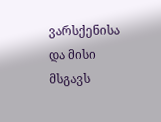ვარსქენისა და მისი მსგავს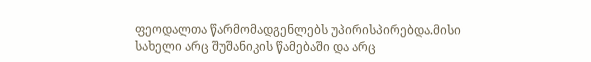ფეოდალთა წარმომადგენლებს უპირისპირებდა.მისი
სახელი არც შუშანიკის წამებაში და არც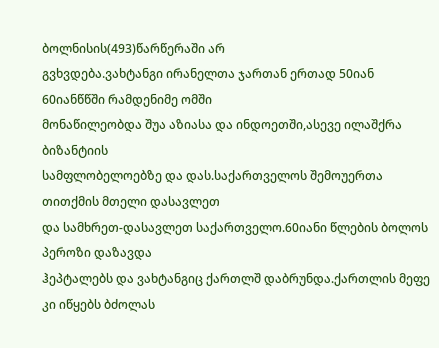ბოლნისის(493)წარწერაში არ
გვხვდება.ვახტანგი ირანელთა ჯართან ერთად 50იან 60იანწწში რამდენიმე ომში
მონაწილეობდა შუა აზიასა და ინდოეთში,ასევე ილაშქრა ბიზანტიის
სამფლობელოებზე და დას.საქართველოს შემოუერთა თითქმის მთელი დასავლეთ
და სამხრეთ-დასავლეთ საქართველო.60იანი წლების ბოლოს პეროზი დაზავდა
ჰეპტალებს და ვახტანგიც ქართლშ დაბრუნდა.ქართლის მეფე კი იწყებს ბძოლას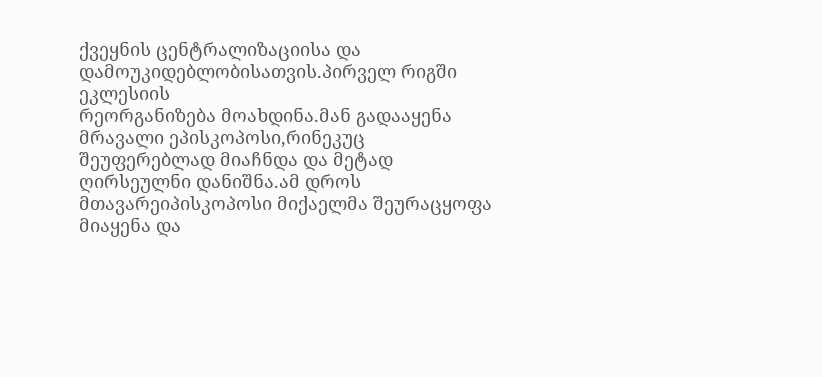ქვეყნის ცენტრალიზაციისა და დამოუკიდებლობისათვის.პირველ რიგში ეკლესიის
რეორგანიზება მოახდინა.მან გადააყენა მრავალი ეპისკოპოსი,რინეკუც
შეუფერებლად მიაჩნდა და მეტად ღირსეულნი დანიშნა.ამ დროს
მთავარეიპისკოპოსი მიქაელმა შეურაცყოფა მიაყენა და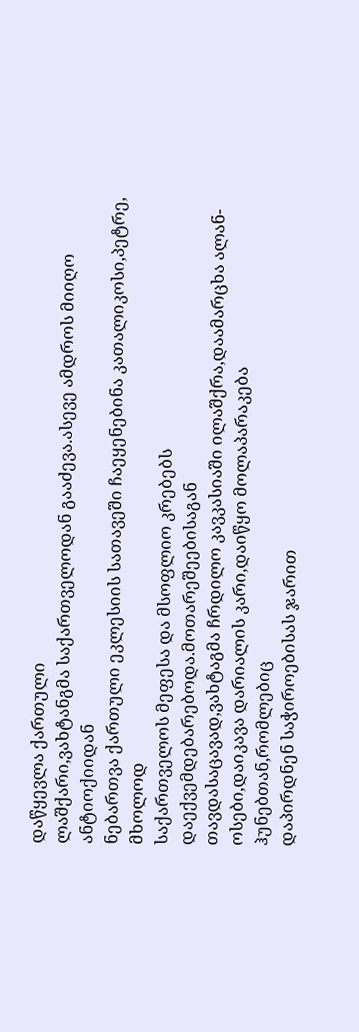დაწყევლა ქართული
ლაშქარი,ვახტანგმა საქართველოდან გააძევა.ასევე ამდროს მიიღო ანტიოქიიდან
ნებართვა ქართული ეკლესიის სათავეში ჩაეყენებინა კათალიკოსი,პეტრე, მხოლოდ
საქართველოს მეფესა და მსოფლიო კრებებს დაექვემდებარებოდა.მოთარეშეებისაგან
თავდასაცავად,ვახტაგმა ჩრდილო კავკასიაში ილაშქრა,დაამარცხა ალან-
ოსები,დაიკავა დარიალის კარი,დაიწყო მოლაპარაკება ჰუნებთან,რომლებიც
დაპირდნენ საჭიროებისას ჯარით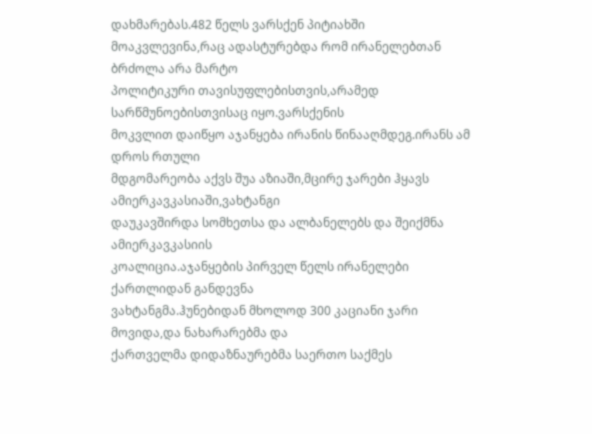დახმარებას.482 წელს ვარსქენ პიტიახში
მოაკვლევინა,რაც ადასტურებდა რომ ირანელებთან ბრძოლა არა მარტო
პოლიტიკური თავისუფლებისთვის,არამედ სარწმუნოებისთვისაც იყო.ვარსქენის
მოკვლით დაიწყო აჯანყება ირანის წინააღმდეგ.ირანს ამ დროს რთული
მდგომარეობა აქვს შუა აზიაში,მცირე ჯარები ჰყავს ამიერკავკასიაში,ვახტანგი
დაუკავშირდა სომხეთსა და ალბანელებს და შეიქმნა ამიერკავკასიის
კოალიცია.აჯანყების პირველ წელს ირანელები ქართლიდან განდევნა
ვახტანგმა.ჰუნებიდან მხოლოდ 300 კაციანი ჯარი მოვიდა,და ნახარარებმა და
ქართველმა დიდაზნაურებმა საერთო საქმეს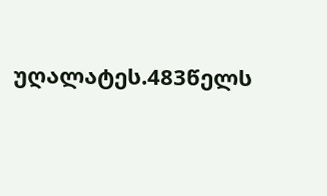უღალატეს.483წელს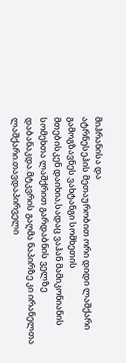მიჰრანისა და
ატრნესეჰის მეთაურობით ორი დიდი ლაშქარი გამოგზავნეს.ვახტანგი სომხეთის
მთებისკენ დაიხია,სადაც ვაჰან მამიკონიანის სომეხთა ლაშქრით გარდაბნის ველზე
დაბანაკდა.მტკვრის გაღმა ნაპირზე კი ირანელთა ლაშქარი.თავდაპირველი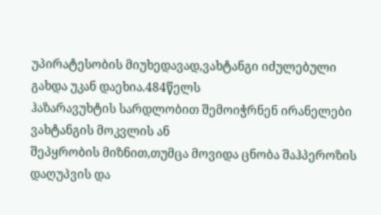უპირატესობის მიუხედავად,ვახტანგი იძულებული გახდა უკან დაეხია.484წელს
ჰაზარავუხტის სარდლობით შემოიჭრნენ ირანელები ვახტანგის მოკვლის ან
შეპყრობის მიზნით,თუმცა მოვიდა ცნობა შაჰპეროზის დაღუპვის და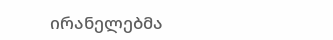ირანელებმა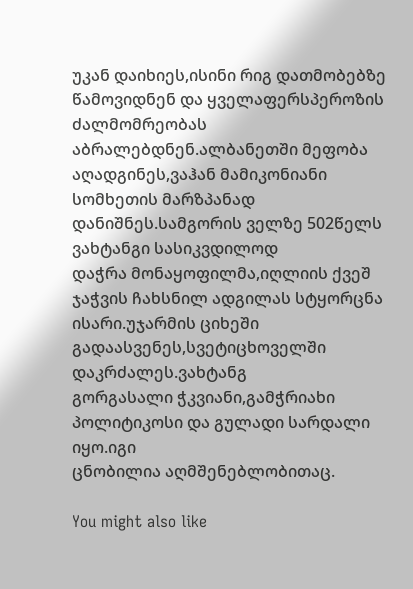უკან დაიხიეს,ისინი რიგ დათმობებზე წამოვიდნენ და ყველაფერსპეროზის
ძალმომრეობას აბრალებდნენ.ალბანეთში მეფობა აღადგინეს,ვაჰან მამიკონიანი
სომხეთის მარზპანად დანიშნეს.სამგორის ველზე 502წელს ვახტანგი სასიკვდილოდ
დაჭრა მონაყოფილმა,იღლიის ქვეშ ჯაჭვის ჩახსნილ ადგილას სტყორცნა
ისარი.უჯარმის ციხეში გადაასვენეს,სვეტიცხოველში დაკრძალეს.ვახტანგ
გორგასალი ჭკვიანი,გამჭრიახი პოლიტიკოსი და გულადი სარდალი იყო.იგი
ცნობილია აღმშენებლობითაც.

You might also like